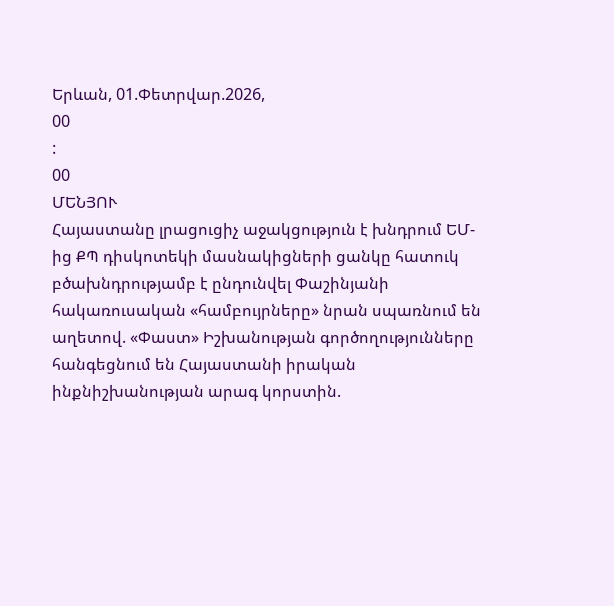Երևան, 01.Փետրվար.2026,
00
:
00
ՄԵՆՅՈՒ
Հայաստանը լրացուցիչ աջակցություն է խնդրում ԵՄ-ից ՔՊ դիսկոտեկի մասնակիցների ցանկը հատուկ բծախնդրությամբ է ընդունվել Փաշինյանի հակառուսական «համբույրները» նրան սպառնում են աղետով. «Փաստ» Իշխանության գործողությունները հանգեցնում են Հայաստանի իրական ինքնիշխանության արագ կորստին.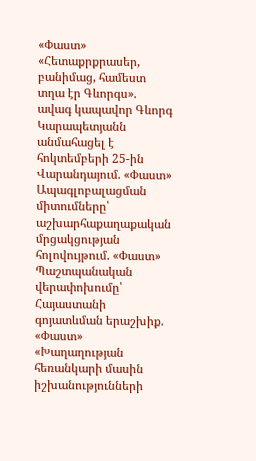«Փաստ» «Հետաքրքրասեր, բանիմաց, համեստ տղա էր Գևորգս». ավագ կապավոր Գևորգ Կարապետյանն անմահացել է հոկտեմբերի 25-ին Վարանդայում. «Փաստ» Ապագլոբալացման միտումները՝ աշխարհաքաղաքական մրցակցության հոլովույթում. «Փաստ» Պաշտպանական վերափոխումը՝ Հայաստանի գոյատևման երաշխիք. «Փաստ» «Խաղաղության հեռանկարի մասին իշխանությունների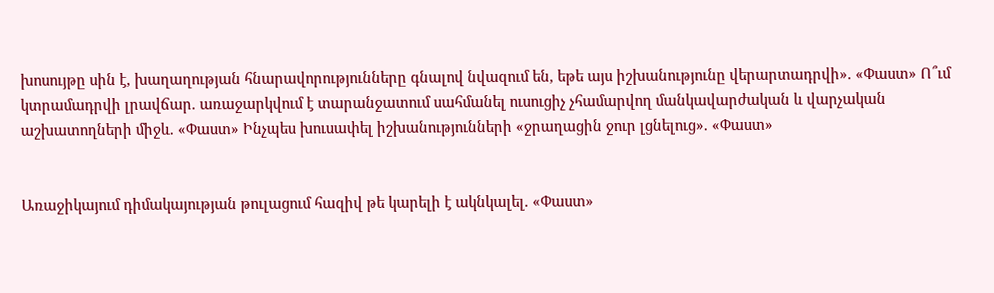խոսույթը սին է, խաղաղության հնարավորությունները գնալով նվազում են, եթե այս իշխանությունը վերարտադրվի». «Փաստ» Ո՞ւմ կտրամադրվի լրավճար. առաջարկվում է տարանջատում սահմանել ուսուցիչ չհամարվող մանկավարժական և վարչական աշխատողների միջև. «Փաստ» Ինչպես խուսափել իշխանությունների «ջրաղացին ջուր լցնելուց». «Փաստ»


Առաջիկայում դիմակայության թուլացում հազիվ թե կարելի է ակնկալել. «Փաստ»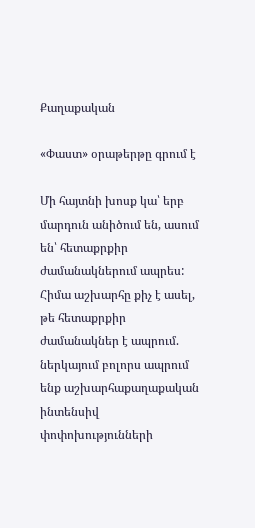Քաղաքական

«Փաստ» օրաթերթը գրում է

Մի հայտնի խոսք կա՝ երբ մարդուն անիծում են, ասում են՝ հետաքրքիր ժամանակներում ապրես: Հիմա աշխարհը քիչ է ասել, թե հետաքրքիր ժամանակներ է ապրում. ներկայում բոլորս ապրում ենք աշխարհաքաղաքական ինտենսիվ փոփոխությունների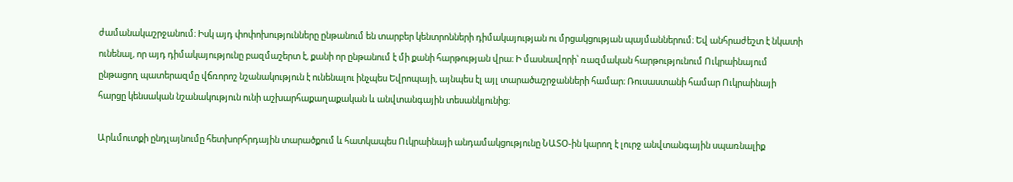ժամանակաշրջանում։ Իսկ այդ փոփոխությունները ընթանում են տարբեր կենտրոնների դիմակայության ու մրցակցության պայմաններում։ Եվ անհրաժեշտ է նկատի ունենալ, որ այդ դիմակայությունը բազմաշերտ է, քանի որ ընթանում է մի քանի հարթության վրա։ Ի մասնավորի՝ ռազմական հարթությունում Ուկրաինայում ընթացող պատերազմը վճռորոշ նշանակություն է ունենալու ինչպես Եվրոպայի, այնպես էլ այլ տարածաշրջանների համար։ Ռուսաստանի համար Ուկրաինայի հարցը կենսական նշանակություն ունի աշխարհաքաղաքական և անվտանգային տեսանկյունից։

Արևմուտքի ընդլայնումը հետխորհրդային տարածքում և հատկապես Ուկրաինայի անդամակցությունը ՆԱՏՕ-ին կարող է լուրջ անվտանգային սպառնալիք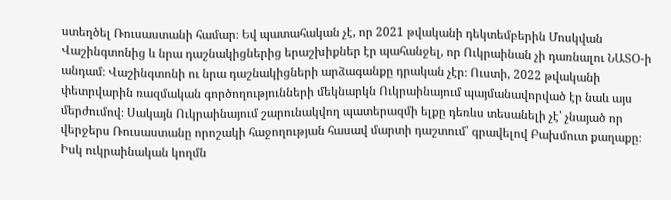ստեղծել Ռուսաստանի համար։ Եվ պատահական չէ, որ 2021 թվականի դեկտեմբերին Մոսկվան Վաշինգտոնից և նրա դաշնակիցներից երաշխիքներ էր պահանջել, որ Ուկրաինան չի դառնալու ՆԱՏՕ-ի անդամ։ Վաշինգտոնի ու նրա դաշնակիցների արձագանքը դրական չէր։ Ուստի, 2022 թվականի փետրվարին ռազմական գործողությունների մեկնարկն Ուկրաինայում պայմանավորված էր նաև այս մերժումով։ Սակայն Ուկրաինայում շարունակվող պատերազմի ելքը դեռևս տեսանելի չէ՝ չնայած որ վերջերս Ռուսաստանը որոշակի հաջողության հասավ մարտի դաշտում՝ գրավելով Բախմուտ քաղաքը։ Իսկ ուկրաինական կողմն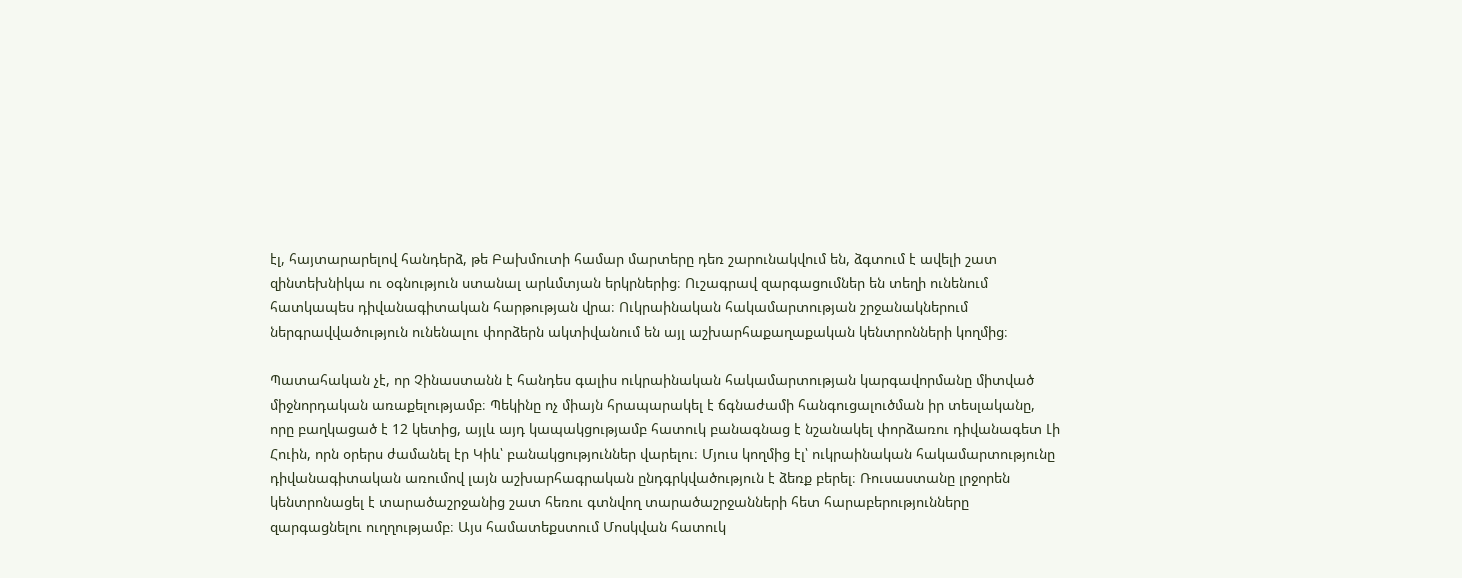էլ, հայտարարելով հանդերձ, թե Բախմուտի համար մարտերը դեռ շարունակվում են, ձգտում է ավելի շատ զինտեխնիկա ու օգնություն ստանալ արևմտյան երկրներից։ Ուշագրավ զարգացումներ են տեղի ունենում հատկապես դիվանագիտական հարթության վրա։ Ուկրաինական հակամարտության շրջանակներում ներգրավվածություն ունենալու փորձերն ակտիվանում են այլ աշխարհաքաղաքական կենտրոնների կողմից։

Պատահական չէ, որ Չինաստանն է հանդես գալիս ուկրաինական հակամարտության կարգավորմանը միտված միջնորդական առաքելությամբ։ Պեկինը ոչ միայն հրապարակել է ճգնաժամի հանգուցալուծման իր տեսլականը, որը բաղկացած է 12 կետից, այլև այդ կապակցությամբ հատուկ բանագնաց է նշանակել փորձառու դիվանագետ Լի Հուին, որն օրերս ժամանել էր Կիև՝ բանակցություններ վարելու։ Մյուս կողմից էլ՝ ուկրաինական հակամարտությունը դիվանագիտական առումով լայն աշխարհագրական ընդգրկվածություն է ձեռք բերել։ Ռուսաստանը լրջորեն կենտրոնացել է տարածաշրջանից շատ հեռու գտնվող տարածաշրջանների հետ հարաբերությունները զարգացնելու ուղղությամբ։ Այս համատեքստում Մոսկվան հատուկ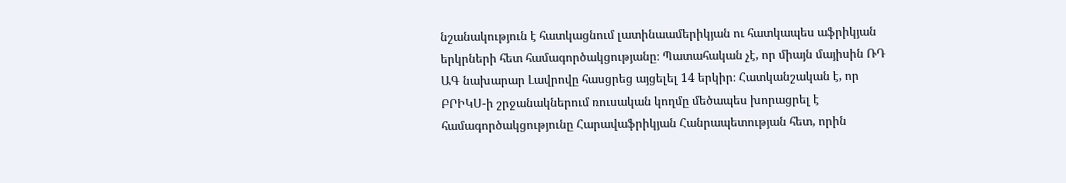նշանակություն է հատկացնում լատինաամերիկյան ու հատկապես աֆրիկյան երկրների հետ համագործակցությանը։ Պատահական չէ, որ միայն մայիսին ՌԴ ԱԳ նախարար Լավրովը հասցրեց այցելել 14 երկիր։ Հատկանշական է, որ ԲՐԻԿՍ-ի շրջանակներում ռուսական կողմը մեծապես խորացրել է համագործակցությունը Հարավաֆրիկյան Հանրապետության հետ, որին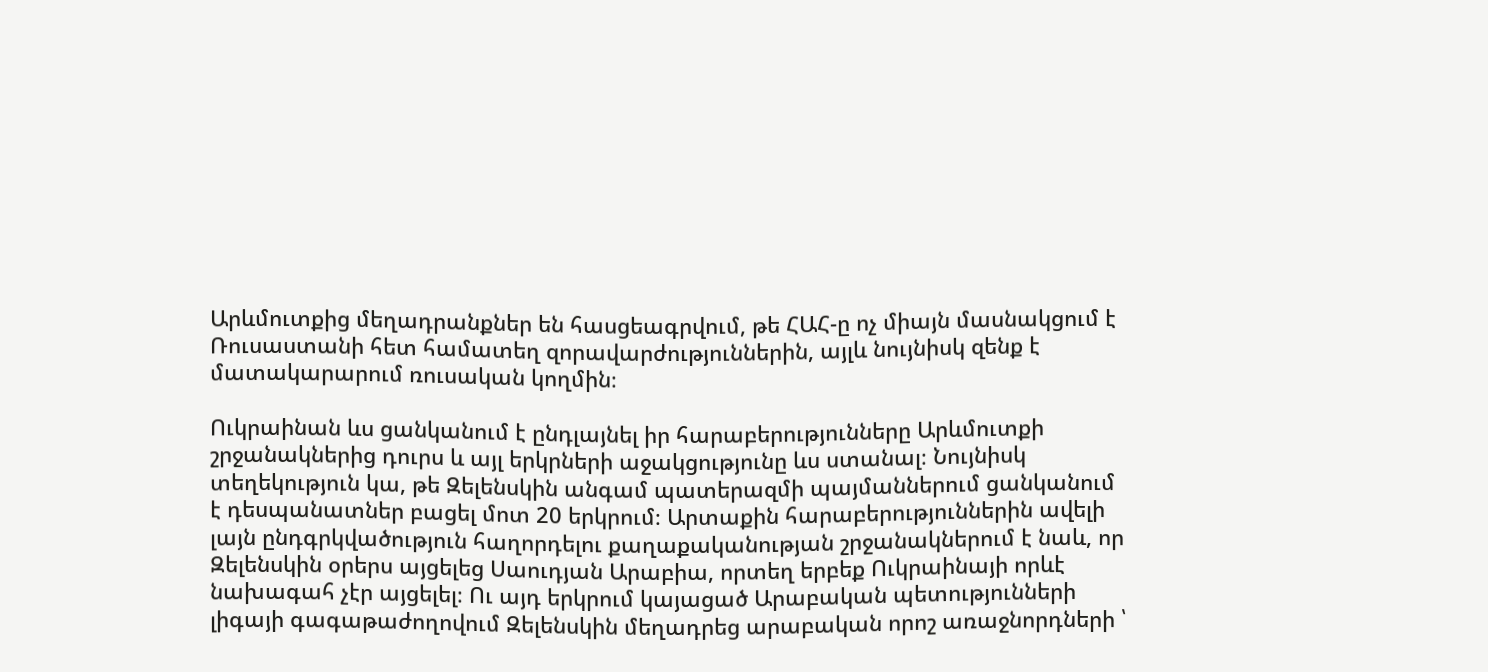Արևմուտքից մեղադրանքներ են հասցեագրվում, թե ՀԱՀ-ը ոչ միայն մասնակցում է Ռուսաստանի հետ համատեղ զորավարժություններին, այլև նույնիսկ զենք է մատակարարում ռուսական կողմին։

Ուկրաինան ևս ցանկանում է ընդլայնել իր հարաբերությունները Արևմուտքի շրջանակներից դուրս և այլ երկրների աջակցությունը ևս ստանալ։ Նույնիսկ տեղեկություն կա, թե Զելենսկին անգամ պատերազմի պայմաններում ցանկանում է դեսպանատներ բացել մոտ 20 երկրում։ Արտաքին հարաբերություններին ավելի լայն ընդգրկվածություն հաղորդելու քաղաքականության շրջանակներում է նաև, որ Զելենսկին օրերս այցելեց Սաուդյան Արաբիա, որտեղ երբեք Ուկրաինայի որևէ նախագահ չէր այցելել։ Ու այդ երկրում կայացած Արաբական պետությունների լիգայի գագաթաժողովում Զելենսկին մեղադրեց արաբական որոշ առաջնորդների ՝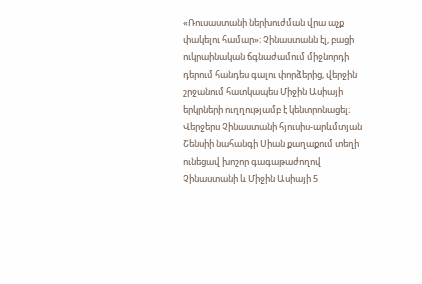«Ռուսաստանի ներխուժման վրա աչք փակելու համար»։ Չինաստանն էլ, բացի ուկրաինական ճգնաժամում միջնորդի դերում հանդես գալու փորձերից, վերջին շրջանում հատկապես Միջին Ասիայի երկրների ուղղությամբ է կենտրոնացել։ Վերջերս Չինաստանի հյուսիս-արևմտյան Շենսիի նահանգի Սիան քաղաքում տեղի ունեցավ խոշոր գագաթաժողով Չինաստանի և Միջին Ասիայի 5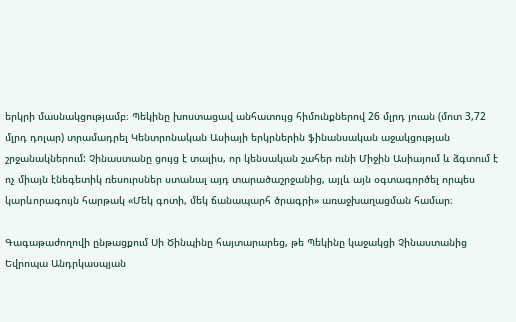երկրի մասնակցությամբ։ Պեկինը խոստացավ անհատույց հիմունքներով 26 մլրդ յուան (մոտ 3,72 մլրդ դոլար) տրամադրել Կենտրոնական Ասիայի երկրներին ֆինանսական աջակցության շրջանակներում: Չինաստանը ցույց է տալիս, որ կենսական շահեր ունի Միջին Ասիայում և ձգտում է ոչ միայն էնեգետիկ ռեսուրսներ ստանալ այդ տարածաշրջանից, այլև այն օգտագործել որպես կարևորագույն հարթակ «Մեկ գոտի, մեկ ճանապարհ ծրագրի» առաջխաղացման համար։

Գագաթաժողովի ընթացքում Սի Ծինպինը հայտարարեց, թե Պեկինը կաջակցի Չինաստանից Եվրոպա Անդրկասպյան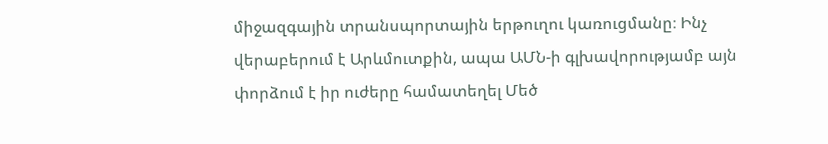միջազգային տրանսպորտային երթուղու կառուցմանը։ Ինչ վերաբերում է Արևմուտքին, ապա ԱՄՆ-ի գլխավորությամբ այն փորձում է իր ուժերը համատեղել Մեծ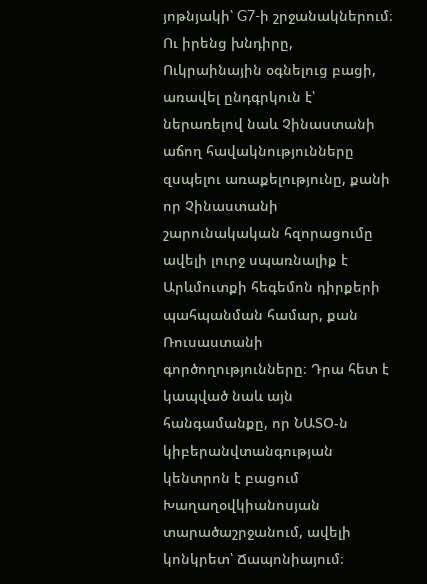յոթնյակի՝ G7-ի շրջանակներում։ Ու իրենց խնդիրը, Ուկրաինային օգնելուց բացի, առավել ընդգրկուն է՝ ներառելով նաև Չինաստանի աճող հավակնությունները զսպելու առաքելությունը, քանի որ Չինաստանի շարունակական հզորացումը ավելի լուրջ սպառնալիք է Արևմուտքի հեգեմոն դիրքերի պահպանման համար, քան Ռուսաստանի գործողությունները։ Դրա հետ է կապված նաև այն հանգամանքը, որ ՆԱՏՕ-ն կիբերանվտանգության կենտրոն է բացում Խաղաղօվկիանոսյան տարածաշրջանում, ավելի կոնկրետ՝ Ճապոնիայում։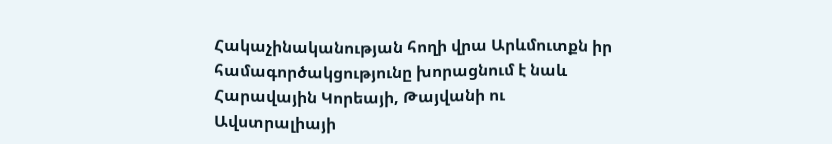Հակաչինականության հողի վրա Արևմուտքն իր համագործակցությունը խորացնում է նաև Հարավային Կորեայի, Թայվանի ու Ավստրալիայի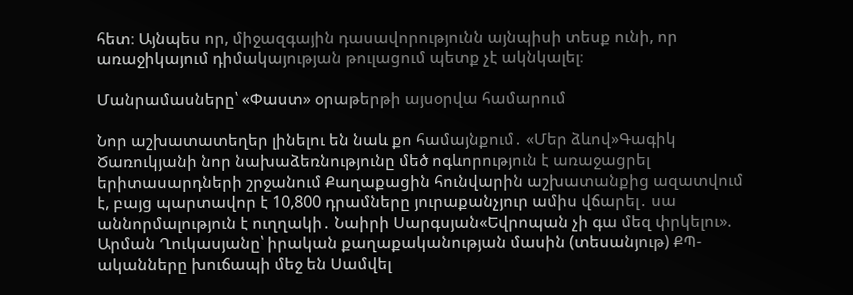հետ։ Այնպես որ, միջազգային դասավորությունն այնպիսի տեսք ունի, որ առաջիկայում դիմակայության թուլացում պետք չէ ակնկալել։

Մանրամասները՝ «Փաստ» օրաթերթի այսօրվա համարում

Նոր աշխատատեղեր լինելու են նաև քո համայնքում․ «Մեր ձևով»Գագիկ Ծառուկյանի նոր նախաձեռնությունը մեծ ոգևորություն է առաջացրել երիտասարդների շրջանում Քաղաքացին հունվարին աշխատանքից ազատվում է, բայց պարտավոր է 10,800 դրամները յուրաքանչյուր ամիս վճարել․ սա աննորմալություն է ուղղակի․ Նաիրի Սարգսյան«Եվրոպան չի գա մեզ փրկելու». Արման Ղուկասյանը՝ իրական քաղաքականության մասին (տեսանյութ) ՔՊ-ականները խուճապի մեջ են Սամվել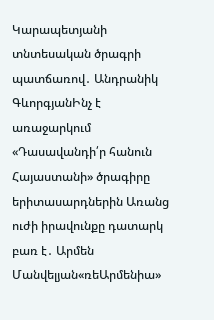Կարապետյանի տնտեսական ծրագրի պատճառով․ Անդրանիկ ԳևորգյանԻնչ է առաջարկում «Դասավանդի՛ր հանուն Հայաստանի» ծրագիրը երիտասարդներին Առանց ուժի իրավունքը դատարկ բառ է․ Արմեն Մանվելյան«ռեԱրմենիա»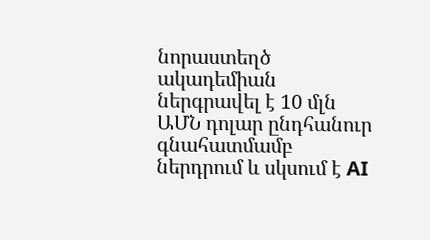նորաստեղծ ակադեմիան ներգրավել է 10 մլն ԱՄՆ դոլար ընդհանուր գնահատմամբ ներդրում և սկսում է AI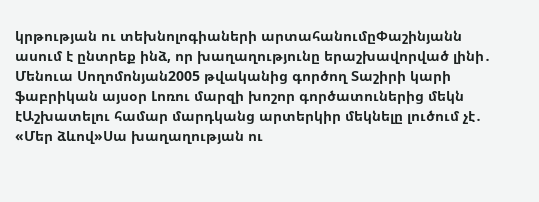կրթության ու տեխնոլոգիաների արտահանումըՓաշինյանն ասում է ընտրեք ինձ, որ խաղաղությունը երաշխավորված լինի․ Մենուա Սողոմոնյան2005 թվականից գործող Տաշիրի կարի ֆաբրիկան այսօր Լոռու մարզի խոշոր գործատուներից մեկն էԱշխատելու համար մարդկանց արտերկիր մեկնելը լուծում չէ․ «Մեր ձևով»Սա խաղաղության ու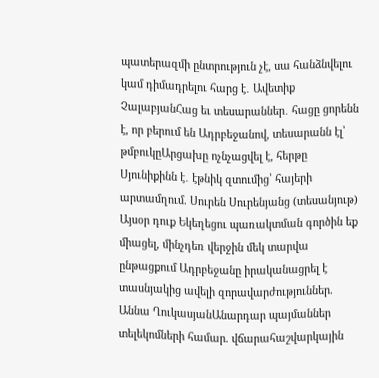պատերազմի ընտրություն չէ, սա հանձնվելու կամ դիմադրելու հարց է․ Ավետիք ՉալաբյանՀաց եւ տեսարաններ․ հացը ցորենն է, որ բերում են Ադրբեջանով, տեսարանն էլ՝ թմբուկըԱրցախը ոչնչացվել է, հերթը Սյունիքինն է․ էթնիկ զտումից՝ հայերի արտամղում. Սուրեն Սուրենյանց (տեսանյութ) Այսօր դուք Եկեղեցու պառակտման գործին եք միացել, մինչդեռ վերջին մեկ տարվա ընթացքում Ադրբեջանը իրականացրել է տասնյակից ավելի զորավարժություններ. Աննա ՂուկասյանԱնարդար պայմաններ տելեկոմների համար. վճարահաշվարկային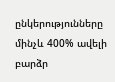ընկերությունները մինչև 400% ավելի բարձր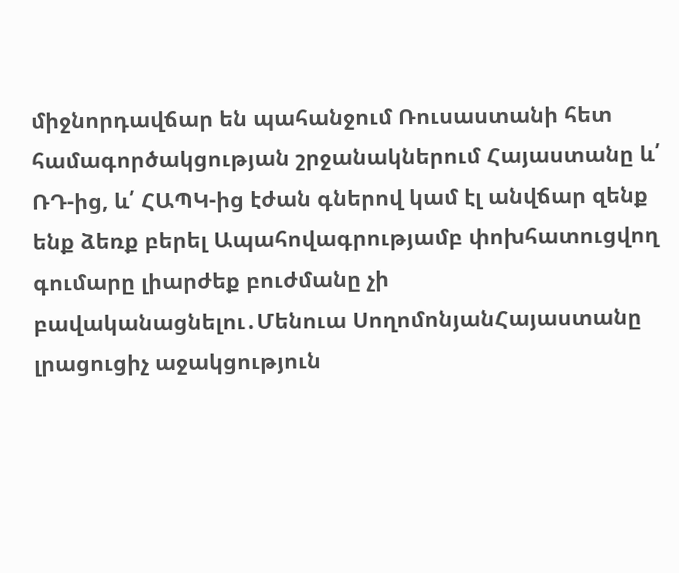միջնորդավճար են պահանջում Ռուսաստանի հետ համագործակցության շրջանակներում Հայաստանը և՛ ՌԴ-ից, և՛ ՀԱՊԿ-ից էժան գներով կամ էլ անվճար զենք ենք ձեռք բերել Ապահովագրությամբ փոխհատուցվող գումարը լիարժեք բուժմանը չի բավականացնելու․Մենուա ՍողոմոնյանՀայաստանը լրացուցիչ աջակցություն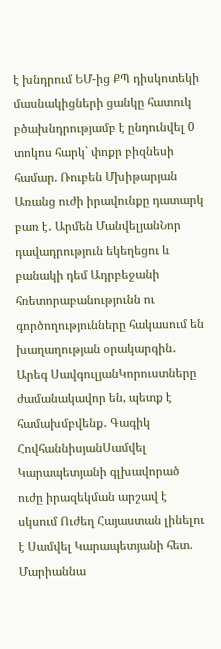է խնդրում ԵՄ-ից ՔՊ դիսկոտեկի մասնակիցների ցանկը հատուկ բծախնդրությամբ է ընդունվել 0 տոկոս հարկ` փոքր բիզնեսի համար. Ռուբեն Մխիթարյան Առանց ուժի իրավունքը դատարկ բառ է․ Արմեն ՄանվելյանՆոր դավադրություն եկեղեցու և բանակի դեմ Ադրբեջանի հռետորաբանությունն ու գործողությունները հակասում են խաղաղության օրակարգին․ Արեգ ՍավգուլյանԿորուստները ժամանակավոր են, պետք է համախմբվենք․ Գագիկ ՀովհաննիսյանՍամվել Կարապետյանի գլխավորած ուժը իրազեկման արշավ է սկսում Ուժեղ Հայաստան լինելու է Սամվել Կարապետյանի հետ. Մարիաննա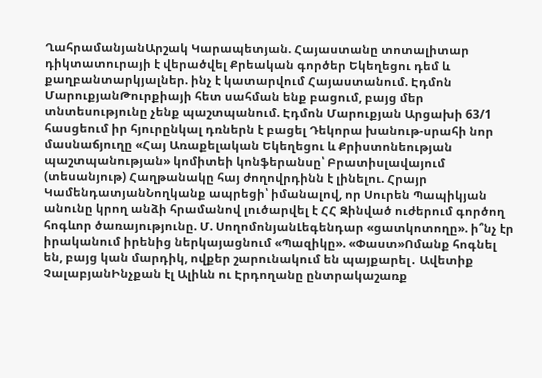ՂահրամանյանԱրշակ Կարապետյան. Հայաստանը տոտալիտար դիկտատուրայի է վերածվել Քրեական գործեր Եկեղեցու դեմ և քաղբանտարկյալներ. ինչ է կատարվում Հայաստանում. Էդմոն ՄարուքյանԹուրքիայի հետ սահման ենք բացում, բայց մեր տնտեսությունը չենք պաշտպանում. Էդմոն Մարուքյան Արցախի 63/1 հասցեում իր հյուրընկալ դռներն է բացել Դեկորա խանութ-սրահի նոր մասնաճյուղը «Հայ Առաքելական Եկեղեցու և Քրիստոնեության պաշտպանության» կոմիտեի կոնֆերանսը՝ Բրատիսլավայում (տեսանյութ) Հաղթանակը հայ ժողովրդինն է լինելու. Հրայր ԿամենդատյանՆողկանք ապրեցի՝ իմանալով, որ Սուրեն Պապիկյան անունը կրող անձի հրամանով լուծարվել է ՀՀ Զինված ուժերում գործող հոգևոր ծառայությունը. Մ. ՍողոմոնյանԼեգենդար «ցատկոտողը». ի՞նչ էր իրականում իրենից ներկայացնում «Պազիկը». «Փաստ»Ոմանք հոգնել են, բայց կան մարդիկ, ովքեր շարունակում են պայքարել․ Ավետիք ՉալաբյանԻնչքան էլ Ալիևն ու Էրդողանը ընտրակաշառք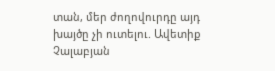տան, մեր ժողովուրդը այդ խայծը չի ուտելու. Ավետիք Չալաբյան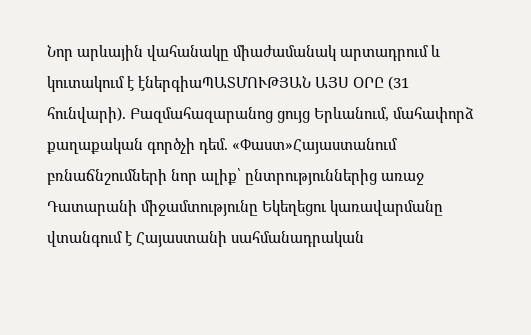Նոր արևային վահանակը միաժամանակ արտադրում և կուտակում է էներգիաՊԱՏՄՈՒԹՅԱՆ ԱՅՍ ՕՐԸ (31 հունվարի). Բազմահազարանոց ցույց Երևանում, մահափորձ քաղաքական գործչի դեմ. «Փաստ»Հայաստանում բռնաճնշումների նոր ալիք՝ ընտրություններից առաջ Դատարանի միջամտությունը Եկեղեցու կառավարմանը վտանգում է Հայաստանի սահմանադրական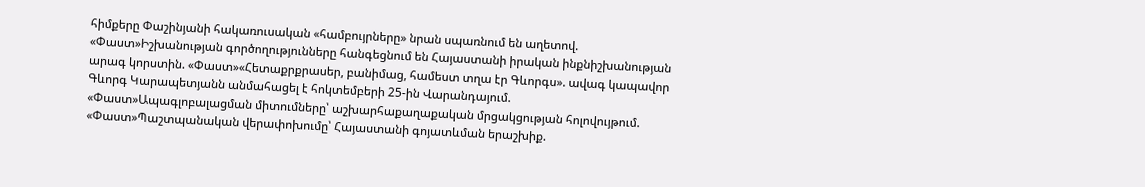հիմքերը Փաշինյանի հակառուսական «համբույրները» նրան սպառնում են աղետով. «Փաստ»Իշխանության գործողությունները հանգեցնում են Հայաստանի իրական ինքնիշխանության արագ կորստին. «Փաստ»«Հետաքրքրասեր, բանիմաց, համեստ տղա էր Գևորգս». ավագ կապավոր Գևորգ Կարապետյանն անմահացել է հոկտեմբերի 25-ին Վարանդայում. «Փաստ»Ապագլոբալացման միտումները՝ աշխարհաքաղաքական մրցակցության հոլովույթում. «Փաստ»Պաշտպանական վերափոխումը՝ Հայաստանի գոյատևման երաշխիք.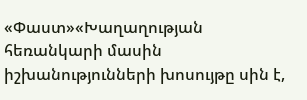«Փաստ»«Խաղաղության հեռանկարի մասին իշխանությունների խոսույթը սին է,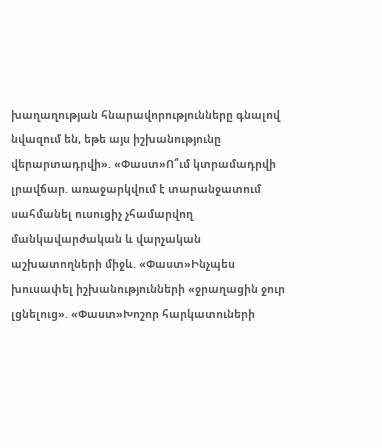խաղաղության հնարավորությունները գնալով նվազում են, եթե այս իշխանությունը վերարտադրվի». «Փաստ»Ո՞ւմ կտրամադրվի լրավճար. առաջարկվում է տարանջատում սահմանել ուսուցիչ չհամարվող մանկավարժական և վարչական աշխատողների միջև. «Փաստ»Ինչպես խուսափել իշխանությունների «ջրաղացին ջուր լցնելուց». «Փաստ»Խոշոր հարկատուների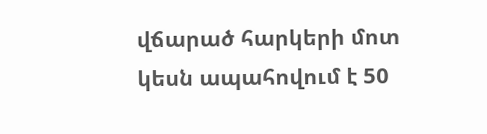վճարած հարկերի մոտ կեսն ապահովում է 50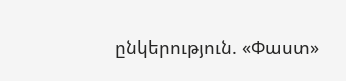ընկերություն. «Փաստ»